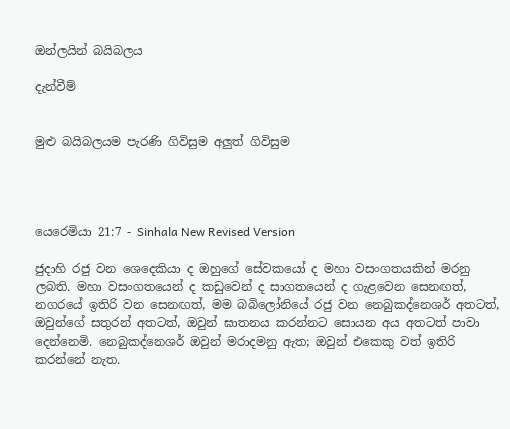ඔන්ලයින් බයිබලය

දැන්වීම්


මුළු බයිබලයම පැරණි ගිවිසුම අලුත් ගිවිසුම




යෙරෙමියා 21:7 - Sinhala New Revised Version

ජුදාහි රජු වන ශෙදෙකියා ද ඔහුගේ සේවකයෝ ද මහා වසංගතයකින් මරනු ලබති. මහා වසංගතයෙන් ද කඩුවෙන් ද සාගතයෙන් ද ගැළවෙන සෙනඟත්, නගරයේ ඉතිරි වන සෙනඟත්, මම බබිලෝනියේ රජු වන නෙබුකද්නෙශර් අතටත්, ඔවුන්ගේ සතුරන් අතටත්, ඔවුන් ඝාතනය කරන්නට සොයන අය අතටත් පාවා දෙන්නෙමි. නෙබුකද්නෙශර් ඔවුන් මරාදමනු ඇත; ඔවුන් එකෙකු වත් ඉතිරි කරන්නේ නැත.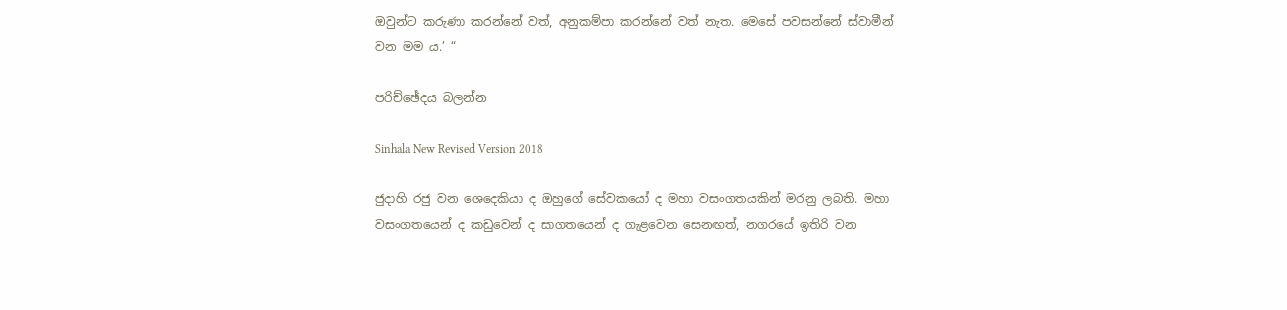ඔවුන්ට කරුණා කරන්නේ වත්, අනුකම්පා කරන්නේ වත් නැත. මෙසේ පවසන්නේ ස්වාමීන් වන මම ය.’ “

පරිච්ඡේදය බලන්න

Sinhala New Revised Version 2018

ජුදාහි රජු වන ශෙදෙකියා ද ඔහුගේ සේවකයෝ ද මහා වසංගතයකින් මරනු ලබති. මහා වසංගතයෙන් ද කඩුවෙන් ද සාගතයෙන් ද ගැළවෙන සෙනඟත්, නගරයේ ඉතිරි වන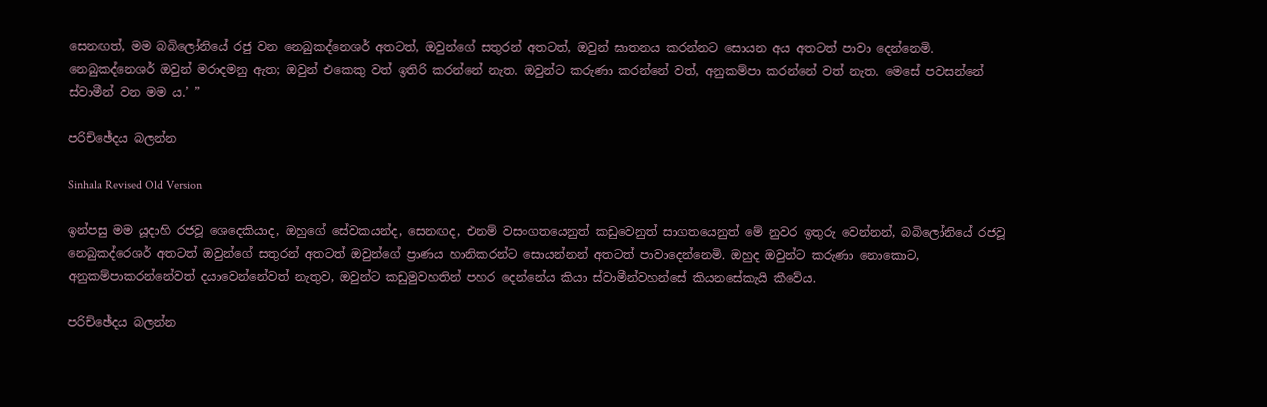සෙනඟත්, මම බබිලෝනියේ රජු වන නෙබුකද්නෙශර් අතටත්, ඔවුන්ගේ සතුරන් අතටත්, ඔවුන් ඝාතනය කරන්නට සොයන අය අතටත් පාවා දෙන්නෙමි. නෙබුකද්නෙශර් ඔවුන් මරාදමනු ඇත; ඔවුන් එකෙකු වත් ඉතිරි කරන්නේ නැත. ඔවුන්ට කරුණා කරන්නේ වත්, අනුකම්පා කරන්නේ වත් නැත. මෙසේ පවසන්නේ ස්වාමීන් වන මම ය.’ ”

පරිච්ඡේදය බලන්න

Sinhala Revised Old Version

ඉන්පසු මම යූදාහි රජවූ ශෙදෙකියාද, ඔහුගේ සේවකයන්ද, සෙනඟද, එනම් වසංගතයෙනුත් කඩුවෙනුත් සාගතයෙනුත් මේ නුවර ඉතුරු වෙන්නන්, බබිලෝනියේ රජවූ නෙබුකද්රෙශර් අතටත් ඔවුන්ගේ සතුරන් අතටත් ඔවුන්ගේ ප්‍රාණය හානිකරන්ට සොයන්නන් අතටත් පාවාදෙන්නෙමි. ඔහුද ඔවුන්ට කරුණා නොකොට, අනුකම්පාකරන්නේවත් දයාවෙන්නේවත් නැතුව, ඔවුන්ට කඩුමුවහතින් පහර දෙන්නේය කියා ස්වාමීන්වහන්සේ කියනසේකැයි කීවේය.

පරිච්ඡේදය බලන්න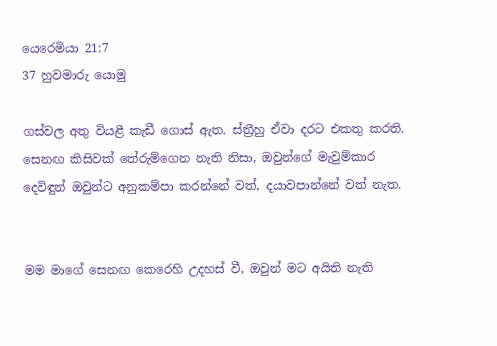යෙරෙමියා 21:7
37 හුවමාරු යොමු

ගස්වල අතු වියළී කැඩී ගොස් ඇත. ස්ත්‍රීහු ඒවා දරට එකතු කරති. සෙනඟ කිසිවක් තේරුම්ගෙන නැති නිසා, ඔවුන්ගේ මැවුම්කාර දෙවිඳුන් ඔවුන්ට අනුකම්පා කරන්නේ වත්, දයාවපාන්නේ වත් නැත.


මම මාගේ සෙනඟ කෙරෙහි උදහස් වී, ඔවුන් මට අයිති නැති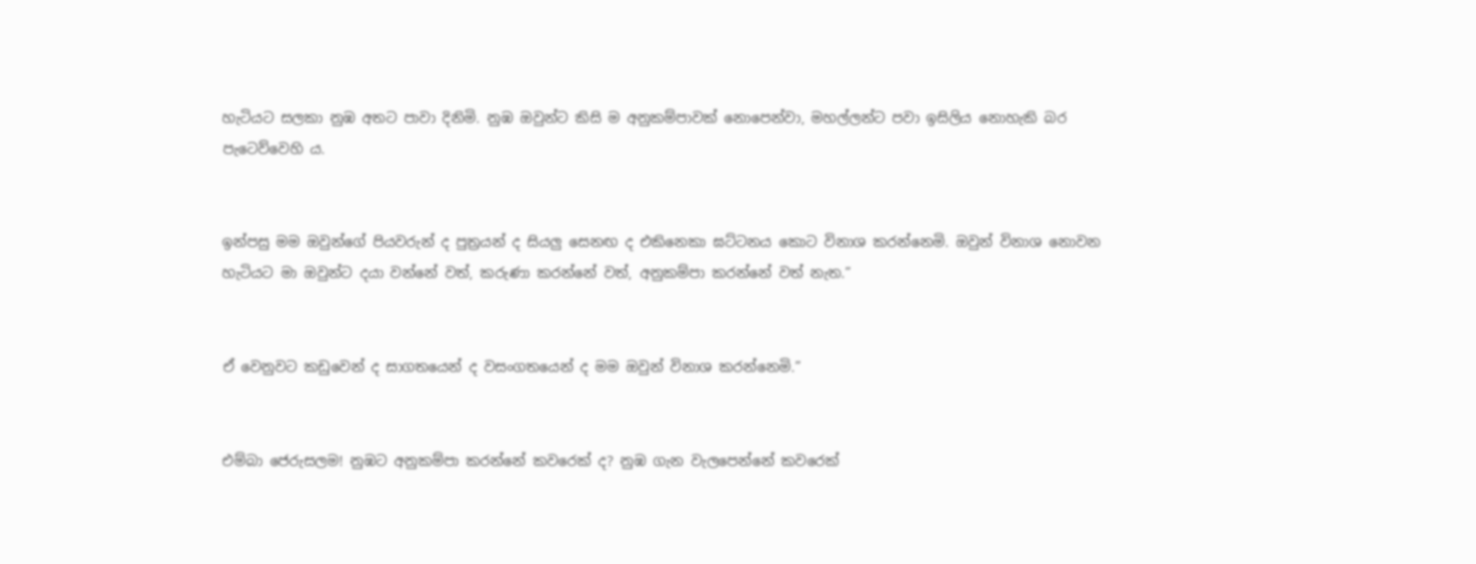හැටියට සලකා නුඹ අතට පාවා දිනිමි. නුඹ ඔවුන්ට කිසි ම අනුකම්පාවක් නොපෙන්වා, මහල්ලන්ට පවා ඉසිලිය නොහැකි බර පැටෙව්වෙහි ය.


ඉන්පසු මම ඔවුන්ගේ පියවරුන් ද පුත්‍රයන් ද සියලු සෙනඟ ද එකිනෙකා ඝට්ටනය කොට විනාශ කරන්නෙමි. ඔවුන් විනාශ නොවන හැටියට මා ඔවුන්ට දයා වන්නේ වත්, කරුණා කරන්නේ වත්, අනුකම්පා කරන්නේ වත් නැත.”


ඒ වෙනුවට කඩුවෙන් ද සාගතයෙන් ද වසංගතයෙන් ද මම ඔවුන් විනාශ කරන්නෙමි.”


එම්බා ජෙරුසලම! නුඹට අනුකම්පා කරන්නේ කවරෙක් ද? නුඹ ගැන වැලපෙන්නේ කවරෙක්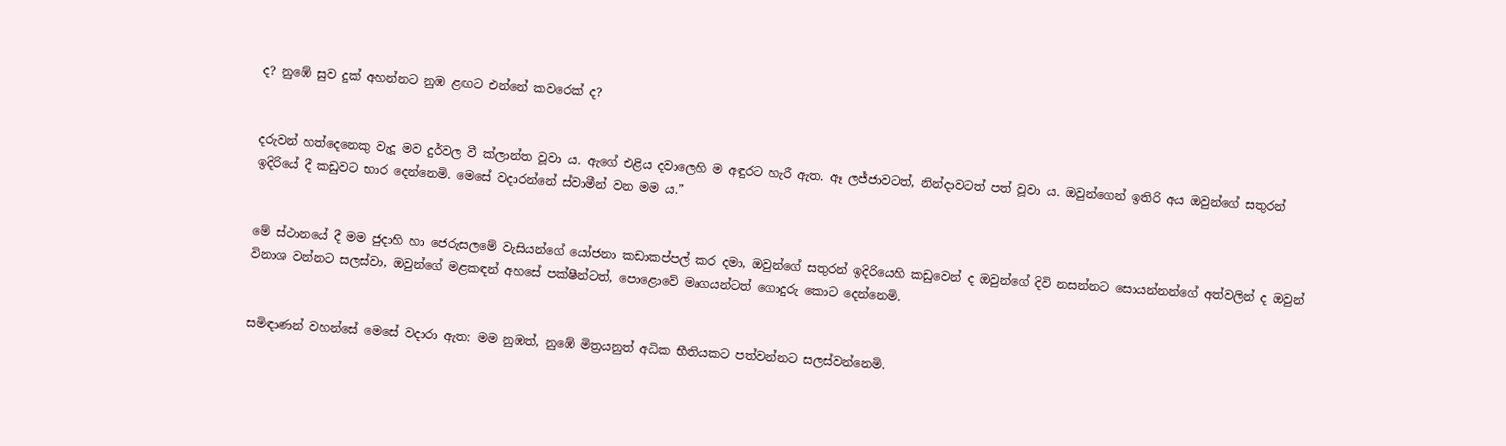ද? නුඹේ සුව දුක් අහන්නට නුඹ ළඟට එන්නේ කවරෙක් ද?


දරුවන් හත්දෙනෙකු වැදූ මව දුර්වල වී ක්ලාන්ත වූවා ය. ඇගේ එළිය දවාලෙහි ම අඳුරට හැරී ඇත. ඈ ලජ්ජාවටත්, නින්දාවටත් පත් වූවා ය. ඔවුන්ගෙන් ඉතිරි අය ඔවුන්ගේ සතුරන් ඉදිරියේ දී කඩුවට භාර දෙන්නෙමි. මෙසේ වදාරන්නේ ස්වාමීන් වන මම ය.”


මේ ස්ථානයේ දී මම ජුදාහි හා ජෙරුසලමේ වැසියන්ගේ යෝජනා කඩාකප්පල් කර දමා, ඔවුන්ගේ සතුරන් ඉදිරියෙහි කඩුවෙන් ද ඔවුන්ගේ දිවි නසන්නට සොයන්නන්ගේ අත්වලින් ද ඔවුන් විනාශ වන්නට සලස්වා, ඔවුන්ගේ මළකඳන් අහසේ පක්ෂීන්ටත්, පොළොවේ මෘගයන්ටත් ගොදුරු කොට දෙන්නෙමි.


සමිඳාණන් වහන්සේ මෙසේ වදාරා ඇත: මම නුඹත්, නුඹේ මිත්‍රයනුත් අධික භීතියකට පත්වන්නට සලස්වන්නෙමි.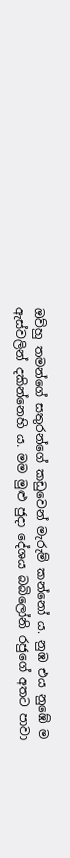ඔව්හු තමන්ගේ සතුරන්ගේ කඩුවෙන් මැරුම් කන්නෝ ය. නුඹ එය නුඹේ ම ඇස්වලින් දකින්නෙහි ය. මම මුළු ජුදා දේශය බබිලෝනි රජුගේ අතට පාවා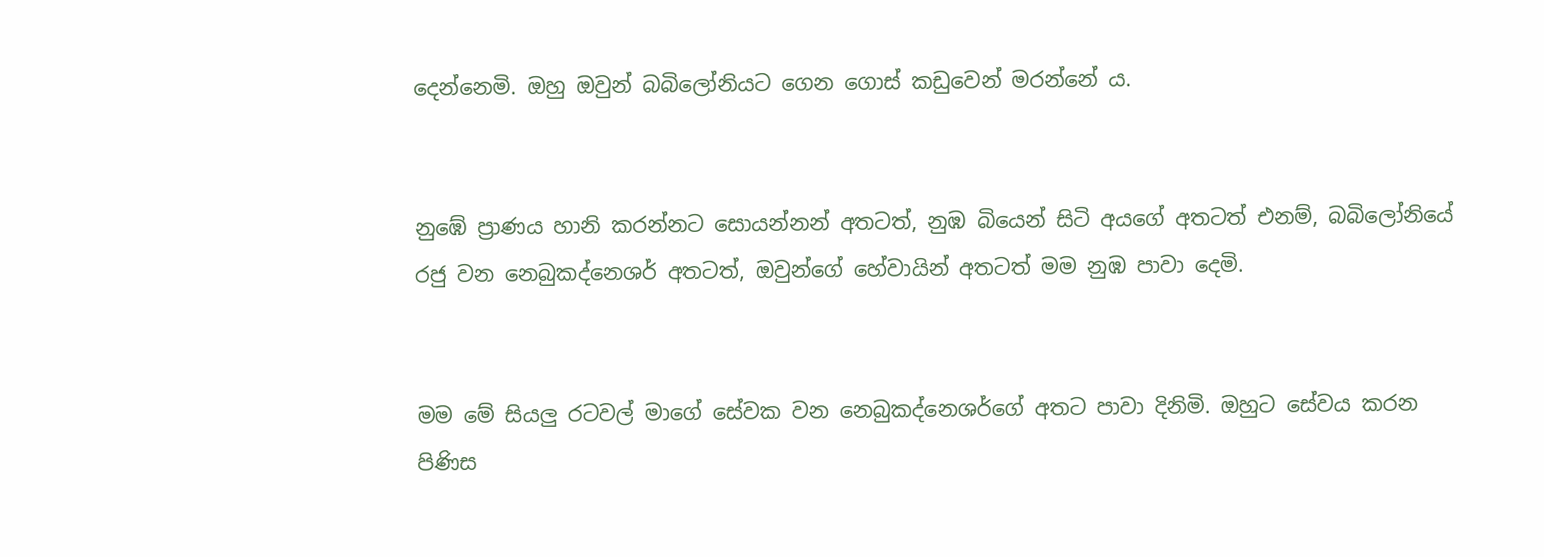දෙන්නෙමි. ඔහු ඔවුන් බබිලෝනියට ගෙන ගොස් කඩුවෙන් මරන්නේ ය.


නුඹේ ප්‍රාණය හානි කරන්නට සොයන්නන් අතටත්, නුඹ බියෙන් සිටි අයගේ අතටත් එනම්, බබිලෝනියේ රජු වන නෙබුකද්නෙශර් අතටත්, ඔවුන්ගේ හේවායින් අතටත් මම නුඹ පාවා දෙමි.


මම මේ සියලු රටවල් මාගේ සේවක වන නෙබුකද්නෙශර්ගේ අතට පාවා දිනිමි. ඔහුට සේවය කරන පිණිස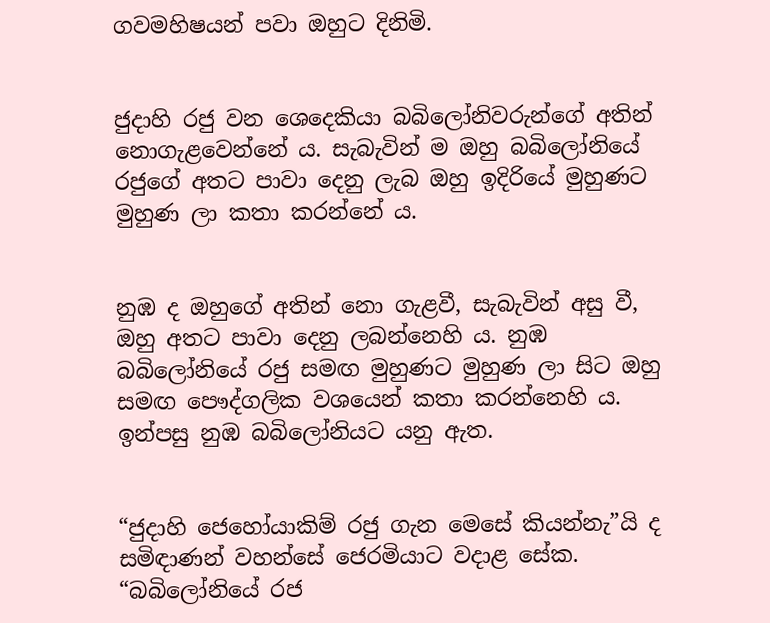ගවමහිෂයන් පවා ඔහුට දිනිමි.


ජුදාහි රජු වන ශෙදෙකියා බබිලෝනිවරුන්ගේ අතින් නොගැළවෙන්නේ ය. සැබැවින් ම ඔහු බබිලෝනියේ රජුගේ අතට පාවා දෙනු ලැබ ඔහු ඉදිරියේ මුහුණට මුහුණ ලා කතා කරන්නේ ය.


නුඹ ද ඔහුගේ අතින් නො ගැළවී, සැබැවින් අසු වී, ඔහු අතට පාවා දෙනු ලබන්නෙහි ය. නුඹ බබිලෝනියේ රජු සමඟ මුහුණට මුහුණ ලා සිට ඔහු සමඟ පෞද්ගලික වශයෙන් කතා කරන්නෙහි ය. ඉන්පසු නුඹ බබිලෝනියට යනු ඇත.


“ජුදාහි ජෙහෝයාකිම් රජු ගැන මෙසේ කියන්නැ”යි ද සමිඳාණන් වහන්සේ ජෙරමියාට වදාළ සේක. “බබිලෝනියේ රජ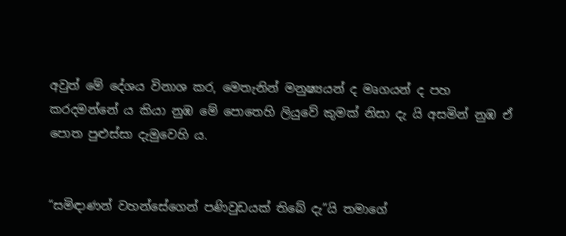අවුත් මේ දේශය විනාශ කර, මෙතැනින් මනුෂ්‍යයන් ද මෘගයන් ද පහ කරදමන්නේ ය කියා නුඹ මේ පොතෙහි ලියුවේ කුමක් නිසා දැ යි අසමින් නුඹ ඒ පොත පුළුස්සා දැමුවෙහි ය.


“සමිඳාණන් වහන්සේගෙන් පණිවුඩයක් තිබේ දැ”යි තමාගේ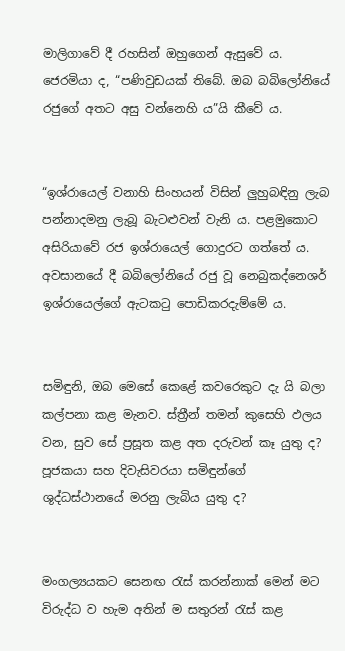මාලිගාවේ දී රහසින් ඔහුගෙන් ඇසුවේ ය. ජෙරමියා ද, “පණිවුඩයක් තිබේ. ඔබ බබිලෝනියේ රජුගේ අතට අසු වන්නෙහි ය”යි කීවේ ය.


“ඉශ්රායෙල් වනාහි සිංහයන් විසින් ලුහුබඳිනු ලැබ පන්නාදමනු ලැබූ බැටළුවන් වැනි ය. පළමුකොට අසිරියාවේ රජ ඉශ්රායෙල් ගොදුරට ගත්තේ ය. අවසානයේ දී බබිලෝනියේ රජු වූ නෙබුකද්නෙශර් ඉශ්රායෙල්ගේ ඇටකටු පොඩිකරදැම්මේ ය.


සමිඳුනි, ඔබ මෙසේ කෙළේ කවරෙකුට දැ යි බලා කල්පනා කළ මැනව. ස්ත්‍රීන් තමන් කුසෙහි ඵලය වන, සුව සේ ප්‍රසූත කළ අත දරුවන් කෑ යුතු ද? පූජකයා සහ දිවැසිවරයා සමිඳුන්ගේ ශුද්ධස්ථානයේ මරනු ලැබිය යුතු ද?


මංගල්‍යයකට සෙනඟ රැස් කරන්නාක් මෙන් මට විරුද්ධ ව හැම අතින් ම සතුරන් රැස් කළ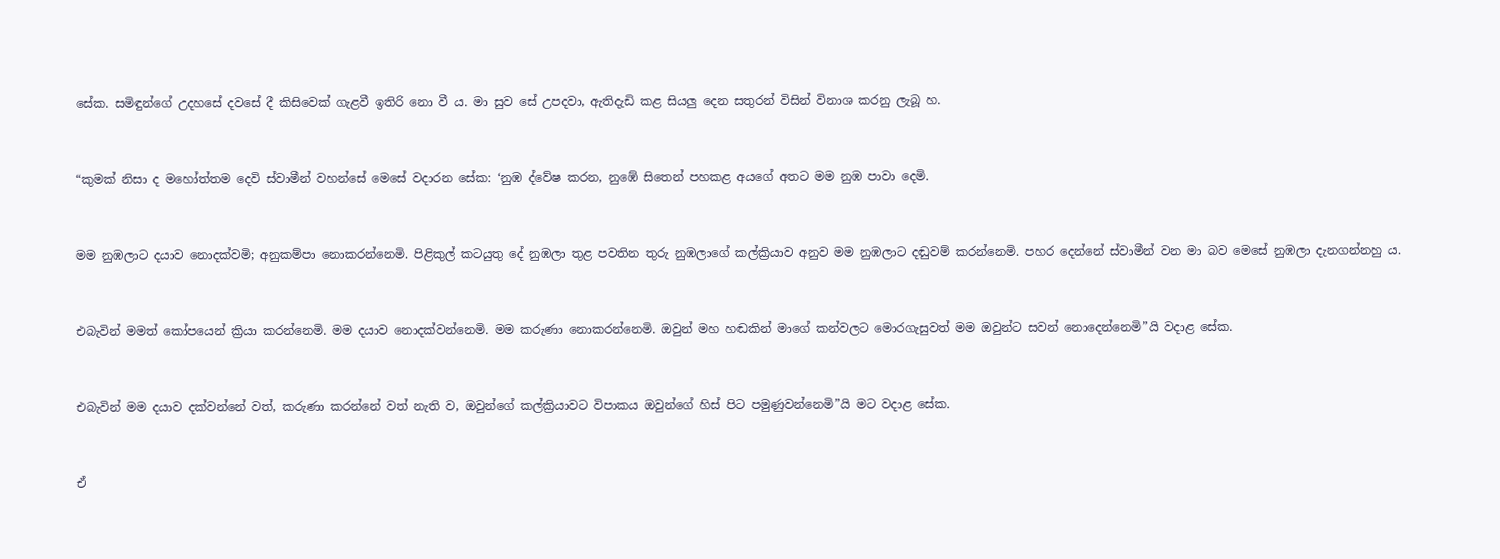සේක. සමිඳුන්ගේ උදහසේ දවසේ දී කිසිවෙක් ගැළවී ඉතිරි නො වී ය. මා සුව සේ උපදවා, ඇතිදැඩි කළ සියලු දෙන සතුරන් විසින් විනාශ කරනු ලැබූ හ.


“කුමක් නිසා ද මහෝත්තම දෙවි ස්වාමීන් වහන්සේ මෙසේ වදාරන සේක: ‘නුඹ ද්වේෂ කරන, නුඹේ සිතෙන් පහකළ අයගේ අතට මම නුඹ පාවා දෙමි.


මම නුඹලාට දයාව නොදක්වමි; අනුකම්පා නොකරන්නෙමි. පිළිකුල් කටයුතු දේ නුඹලා තුළ පවතින තුරු නුඹලාගේ කල්ක්‍රියාව අනුව මම නුඹලාට දඬුවම් කරන්නෙමි. පහර දෙන්නේ ස්වාමීන් වන මා බව මෙසේ නුඹලා දැනගන්නහු ය.


එබැවින් මමත් කෝපයෙන් ක්‍රියා කරන්නෙමි. මම දයාව නොදක්වන්නෙමි. මම කරුණා නොකරන්නෙමි. ඔවුන් මහ හඬකින් මාගේ කන්වලට මොරගැසුවත් මම ඔවුන්ට සවන් නොදෙන්නෙමි”යි වදාළ සේක.


එබැවින් මම දයාව දක්වන්නේ වත්, කරුණා කරන්නේ වත් නැති ව, ඔවුන්ගේ කල්ක්‍රියාවට විපාකය ඔවුන්ගේ හිස් පිට පමුණුවන්නෙමි”යි මට වදාළ සේක.


ඒ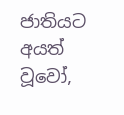ජාතියට අයත් වූවෝ,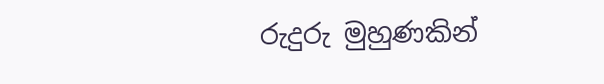රුදුරු මුහුණකින්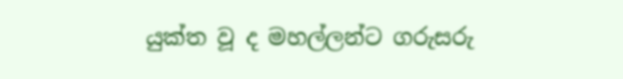යුක්ත වූ ද මහල්ලන්ට ගරුසරු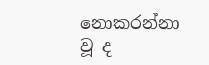නොකරන්නා වූ ද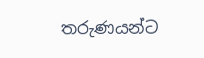තරුණයන්ට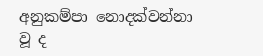අනුකම්පා නොදක්වන්නා වූ ද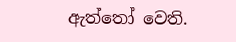ඇත්තෝ වෙති.